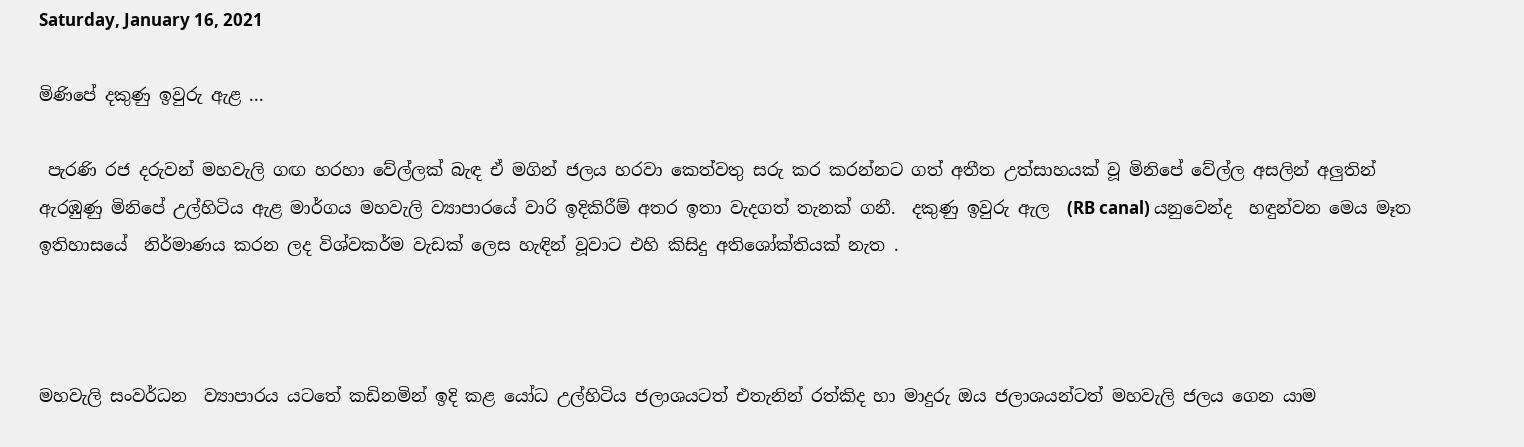Saturday, January 16, 2021

මිණිපේ දකුණු ඉවුරු ඇළ ...

 පැරණි රජ දරුවන් මහවැලි ගඟ හරහා වේල්ලක් බැඳ ඒ මගින් ජලය හරවා කෙත්වතු සරු කර කරන්නට ගත් අතීත උත්සාහයක් වූ මිනිපේ වේල්ල අසලින් අලුතින් ඇරඹුණු මිනිපේ උල්හිටිය ඇළ මාර්ගය මහවැලි ව්‍යාපාරයේ වාරි ඉදිකිරීම් අතර ඉතා වැදගත් තැනක් ගනී.  දකුණු ඉවුරු ඇල  (RB canal) යනුවෙන්ද  හඳුන්වන මෙය මෑත ඉතිහාසයේ  නිර්මාණය කරන ලද විශ්වකර්ම වැඩක් ලෙස හැඳින් වූවාට එහි කිසිදු අතිශෝක්තියක් නැත .



මහවැලි සංවර්ධන  ව්‍යාපාරය යටතේ කඩිනමින් ඉදි කළ යෝධ උල්හිටිය ජලාශයටත් එතැනින් රත්කිද හා මාදුරු ඔය ජලාශයන්ටත් මහවැලි ජලය ගෙන යාම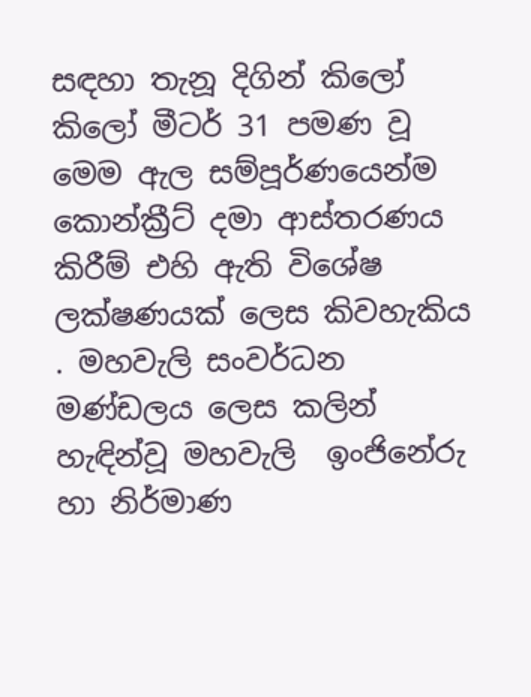සඳහා තැනූ දිගින් කිලෝ කිලෝ මීටර් 31 පමණ වූ මෙම ඇල සම්පූර්ණයෙන්ම කොන්ක්‍රීට් දමා ආස්තරණය කිරීම් එහි ඇති විශේෂ ලක්ෂණයක් ලෙස කිවහැකිය . මහවැලි සංවර්ධන මණ්ඩලය ලෙස කලින් හැඳින්වූ මහවැලි  ඉංජිනේරු හා නිර්මාණ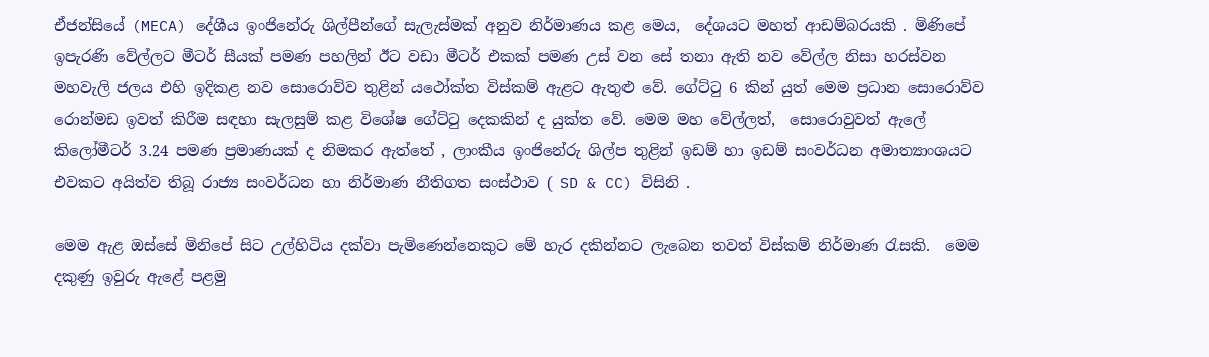ඒජන්සියේ (MECA) දේශීය ඉංජිනේරු ශිල්පීන්ගේ සැලැස්මක් අනුව නිර්මාණය කළ මෙය,  දේශයට මහත් ආඩම්බරයකි . මිණිපේ ඉපැරණි වේල්ලට මීටර් සීයක් පමණ පහලින් ඊට වඩා මීටර් එකක් පමණ උස් වන සේ තනා ඇති නව වේල්ල නිසා හරස්වන මහවැලි ජලය එහි ඉදිකළ නව සොරොව්ව තුළින් යථෝක්ත විස්කම් ඇළට ඇතුළු වේ. ගේට්ටු 6 කින් යුත් මෙම ප්‍රධාන සොරොව්ව රොන්මඩ ඉවත් කිරීම සඳහා සැලසුම් කළ විශේෂ ගේට්ටු දෙකකින් ද යුක්ත වේ. මෙම මහ වේල්ලත්,  සොරොවුවත් ඇලේ කිලෝමීටර් 3.24 පමණ ප්‍රමාණයක් ද නිමකර ඇත්තේ , ලාංකීය ඉංජිනේරු ශිල්ප තුළින් ඉඩම් හා ඉඩම් සංවර්ධන අමාත්‍යාංශයට එවකට අයිත්ව තිබූ රාජ්‍ය සංවර්ධන හා නිර්මාණ නීතිගත සංස්ථාව ( SD & CC) විසිනි .

මෙම ඇළ ඔස්සේ මිනිපේ සිට උල්හිටිය දක්වා පැමිණෙන්නෙකුට මේ හැර දකින්නට ලැබෙන තවත් විස්කම් නිර්මාණ රැසකි.  මෙම දකුණු ඉවුරු ඇළේ පළමු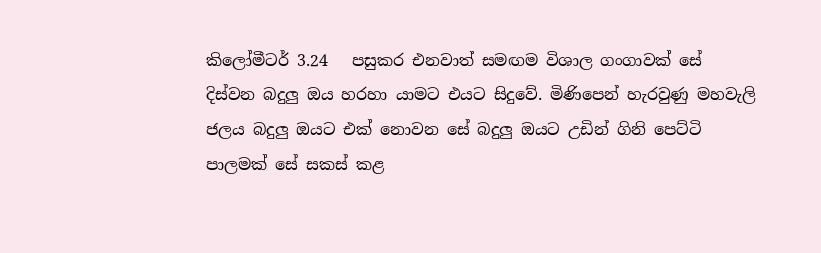කිලෝමීටර් 3.24   පසුකර එනවාත් සමඟම විශාල ගංගාවක් සේ දිස්වන බදුලු ඔය හරහා යාමට එයට සිදුවේ. මිණිපෙන් හැරවුණු මහවැලි ජලය බදුලු ඔයට එක් නොවන සේ බදුලු ඔයට උඩින් ගිනි පෙට්ටි පාලමක් සේ සකස් කළ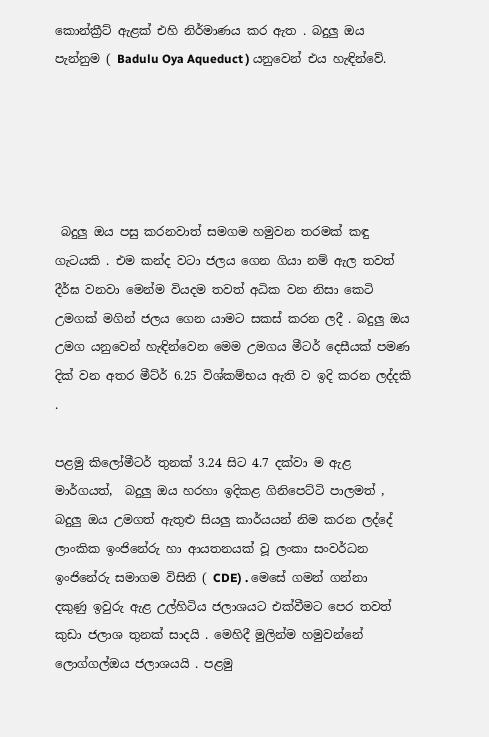කොන්ක්‍රීට් ඇළක් එහි නිර්මාණය කර ඇත . බදුලු ඔය පැන්නුම ( Badulu Oya Aqueduct ) යනුවෙන් එය හැඳින්වේ.





 බදුලු ඔය පසු කරනවාත් සමගම හමුවන තරමක් කඳු ගැටයකි . එම කන්ද වටා ජලය ගෙන ගියා නම් ඇල තවත් දීර්ඝ වනවා මෙන්ම වියදම තවත් අධික වන නිසා කෙටි උමගක් මගින් ජලය ගෙන යාමට සකස් කරන ලදී . බදුලු ඔය උමග යනුවෙන් හැඳින්වෙන මෙම උමගය මීටර් දෙසීයක් පමණ දික් වන අතර මීට්ර් 6.25 විශ්කම්භය ඇති ව ඉදි කරන ලද්දකි .

පළමු කිලෝමීටර් තුනක් 3.24 සිට 4.7 දක්වා ම ඇළ මාර්ගයත්,  බදුලු ඔය හරහා ඉදිකළ ගිනිපෙට්ටි පාලමත් ,  බදුලු ඔය උමගත් ඇතුළු සියලු කාර්යයන් නිම කරන ලද්දේ  ලාංකික ඉංජිනේරු හා ආයතනයක් වූ ලංකා සංවර්ධන ඉංජිනේරු සමාගම විසිනි ( CDE) . මෙසේ ගමන් ගන්නා  දකුණු ඉවුරු ඇළ උල්හිටිය ජලාශයට එක්වීමට පෙර තවත් කුඩා ජලාශ තුනක් සාදයි . මෙහිදී මුලින්ම හමුවන්නේ ලොග්ගල්ඔය ජලාශයයි . පළමු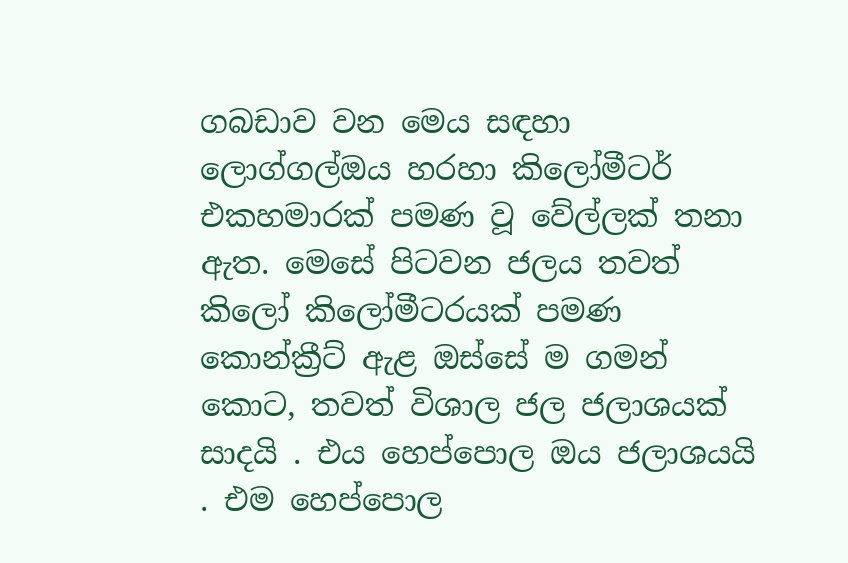ගබඩාව වන මෙය සඳහා ලොග්ගල්ඔය හරහා කිලෝමීටර් එකහමාරක් පමණ වූ වේල්ලක් තනා ඇත. මෙසේ පිටවන ජලය තවත් කිලෝ කිලෝමීටරයක් පමණ කොන්ක්‍රීට් ඇළ ඔස්සේ ම ගමන් කොට, තවත් විශාල ජල ජලාශයක් සාදයි . එය හෙප්පොල ඔය ජලාශයයි . එම හෙප්පොල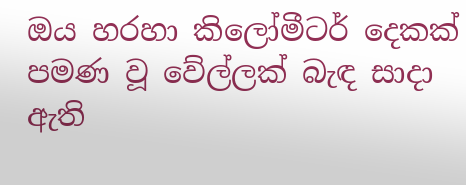ඔය හරහා කිලෝමීටර් දෙකක් පමණ වූ වේල්ලක් බැඳ සාදා ඇති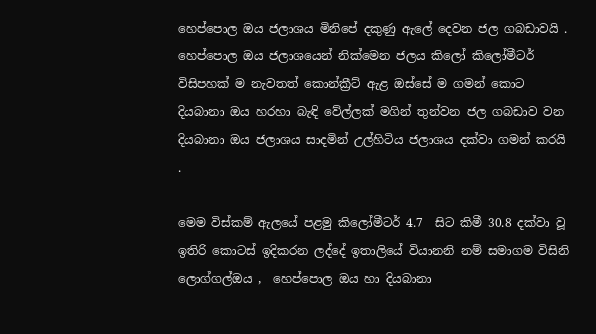හෙප්පොල ඔය ජලාශය මිනිපේ දකුණු ඇලේ දෙවන ජල ගබඩාවයි . හෙප්පොල ඔය ජලාශයෙන් නික්මෙන ජලය කිලෝ කිලෝමීටර් විසිපහක් ම නැවතත් කොන්ක්‍රීට් ඇළ ඔස්සේ ම ගමන් කොට දියබානා ඔය හරහා බැඳි වේල්ලක් මගින් තුන්වන ජල ගබඩාව වන දියබානා ඔය ජලාශය සාදමින් උල්හිටිය ජලාශය දක්වා ගමන් කරයි .

මෙම විස්කම් ඇලයේ පළමු කිලෝමීටර් 4.7  සිට කිමී 30.8 දක්වා වූ ඉතිරි කොටස් ඉදිකරන ලද්දේ ඉතාලියේ වියානනි නම් සමාගම විසිනි ලොග්ගල්ඔය ,  හෙප්පොල ඔය හා දියබානා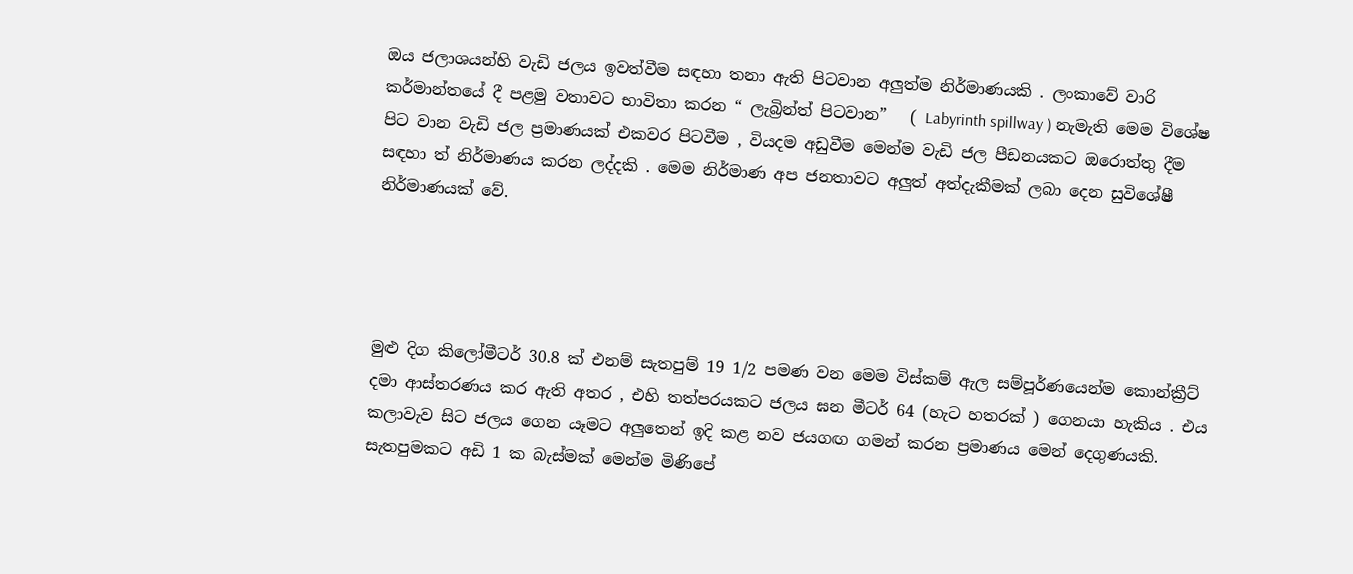ඔය ජලාශයන්හි වැඩි ජලය ඉවත්වීම සඳහා තනා ඇති පිටවාන අලුත්ම නිර්මාණයකි . ලංකාවේ වාරි කර්මාන්තයේ දී පළමු වතාවට භාවිතා කරන “ ලැබ්‍රින්ත් පිටවාන”   ( Labyrinth spillway ) නැමැති මෙම විශේෂ පිට වාන වැඩි ජල ප්‍රමාණයක් එකවර පිටවීම , වියදම අඩුවීම මෙන්ම වැඩි ජල පීඩනයකට ඔරොත්තු දීම සඳහා ත් නිර්මාණය කරන ලද්දකි . මෙම නිර්මාණ අප ජනතාවට අලුත් අත්දැකීමක් ලබා දෙන සුවිශේෂී නිර්මාණයක් වේ.




මුළු දිග කිලෝමීටර් 30.8 ක් එනම් සැතපුම් 19 1/2 පමණ වන මෙම විස්කම් ඇල සම්පූර්ණයෙන්ම කොන්ක්‍රීට් දමා ආස්තරණය කර ඇති අතර , එහි තත්පරයකට ජලය ඝන මීටර් 64 (හැට හතරක් ) ගෙනයා හැකිය . එය කලාවැව සිට ජලය ගෙන යෑමට අලුතෙන් ඉදි කළ නව ජයගඟ ගමන් කරන ප්‍රමාණය මෙන් දෙගුණයකි. සැතපුමකට අඩි 1 ක බැස්මක් මෙන්ම මිණිපේ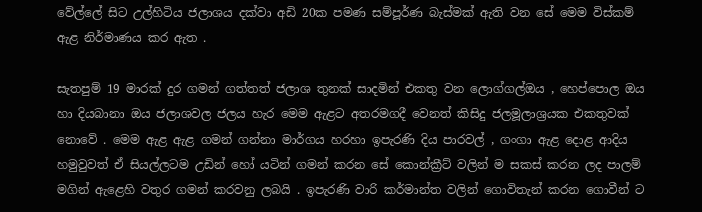වේල්ලේ සිට උල්හිටිය ජලාශය දක්වා අඩි 20ක පමණ සම්පූර්ණ බැස්මක් ඇති වන සේ මෙම විස්කම් ඇළ නිර්මාණය කර ඇත .

සැතපුම් 19 මාරක් දුර ගමන් ගත්තත් ජලාශ තුනක් සාදමින් එකතු වන ලොග්ගල්ඔය , හෙප්පොල ඔය හා දියබානා ඔය ජලාශවල ජලය හැර මෙම ඇළට අතරමගදී වෙනත් කිසිදු ජලමූලාශ්‍රයක එකතුවක් නොවේ . මෙම ඇළ ඇළ ගමන් ගන්නා මාර්ගය හරහා ඉපැරණි දිය පාරවල් , ගංගා ඇළ දොළ ආදිය හමුවුවත් ඒ සියල්ලටම උඩින් හෝ යටින් ගමන් කරන සේ කොන්ක්‍රීට් වලින් ම සකස් කරන ලද පාලම් මගින් ඇළෙහි වතුර ගමන් කරවනු ලබයි . ඉපැරණි වාරි කර්මාන්ත වලින් ගොවිතැන් කරන ගොවීන් ට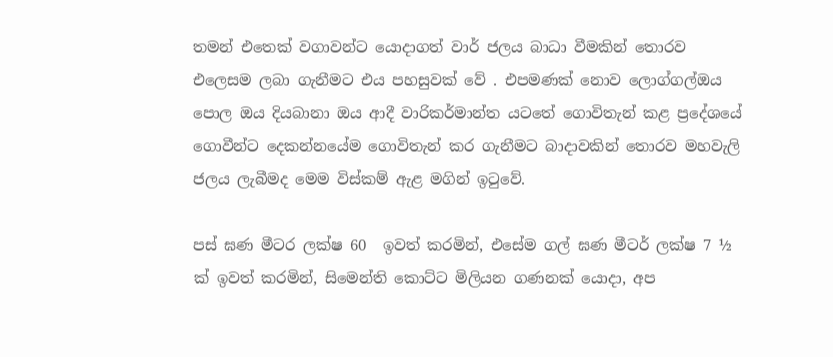තමන් එතෙක් වගාවන්ට යොදාගත් වාර් ජලය බාධා වීමකින් තොරව එලෙසම ලබා ගැනීමට එය පහසුවක් වේ . එපමණක් නොව ලොග්ගල්ඔය පොල ඔය දියබානා ඔය ආදී වාරිකර්මාන්ත යටතේ ගොවිතැන් කළ ප්‍රදේශයේ ගොවීන්ට දෙකන්නයේම ගොවිතැන් කර ගැනීමට බාදාවකින් තොරව මහවැලි ජලය ලැබීමද මෙම විස්කම් ඇළ මගින් ඉටුවේ.

පස් ඝණ මීටර ලක්ෂ 60  ඉවත් කරමින්, එසේම ගල් ඝණ මීටර් ලක්ෂ 7 ½ ක් ඉවත් කරමින්, සිමෙන්ති කොට්ට මිලියන ගණනක් යොදා, අප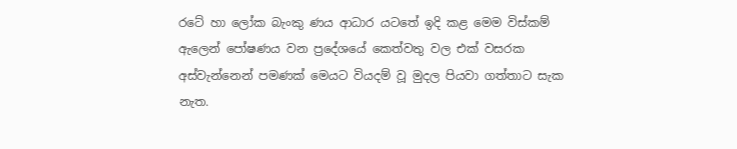රටේ හා ලෝක බැංකු ණය ආධාර යටතේ ඉදි කළ මෙම විස්කම් ඇලෙන් පෝෂණය වන ප්‍රදේශයේ කෙත්වතු වල එක් වසරක අස්වැන්නෙන් පමණක් මෙයට වියදම් වූ මුදල පියවා ගත්තාට සැක නැත.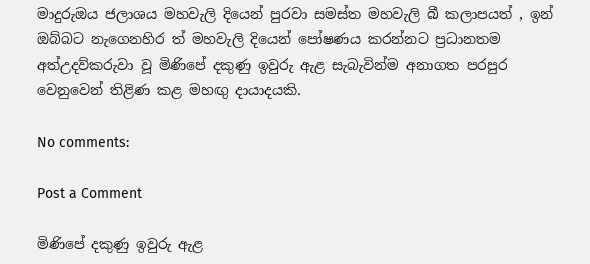මාදුරුඔය ජලාශය මහවැලි දියෙන් පුරවා සමස්ත මහවැලි බී කලාපයත් , ඉන් ඔබ්බට නැගෙනහිර ත් මහවැලි දියෙන් පෝෂණය කරන්නට ප්‍රධානතම අත්උදව්කරුවා වූ මිණිපේ දකුණු ඉවුරු ඇළ සැබැවින්ම අනාගත පරපුර වෙනුවෙන් තිළිණ කළ මහඟු දායාදයකි.

No comments:

Post a Comment

මිණිපේ දකුණු ඉවුරු ඇළ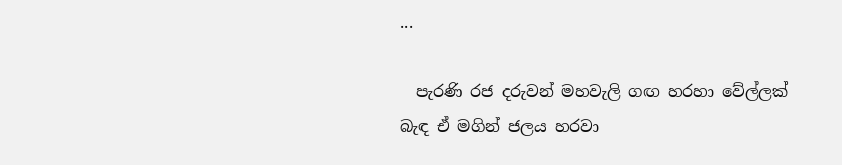...

  පැරණි රජ දරුවන් මහවැලි ගඟ හරහා වේල්ලක් බැඳ ඒ මගින් ජලය හරවා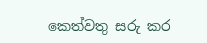කෙත්වතු සරු කර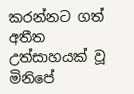කරන්නට ගත් අතීත උත්සාහයක් වූ මිනිපේ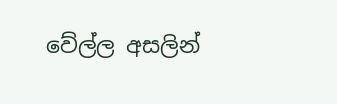වේල්ල අසලින්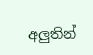අලුතින්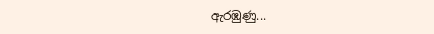ඇරඹුණු...